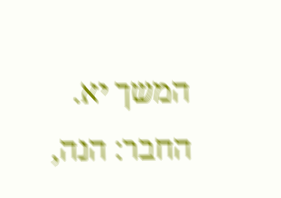המשך יא. החבר: הנה,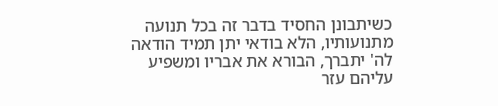כשיתבונן החסיד בדבר זה בכל תנועה מתנועותיו, הלא בודאי יתן תמיד הודאה לה' יתברך, הבורא את אבריו ומשפיע עליהם עזר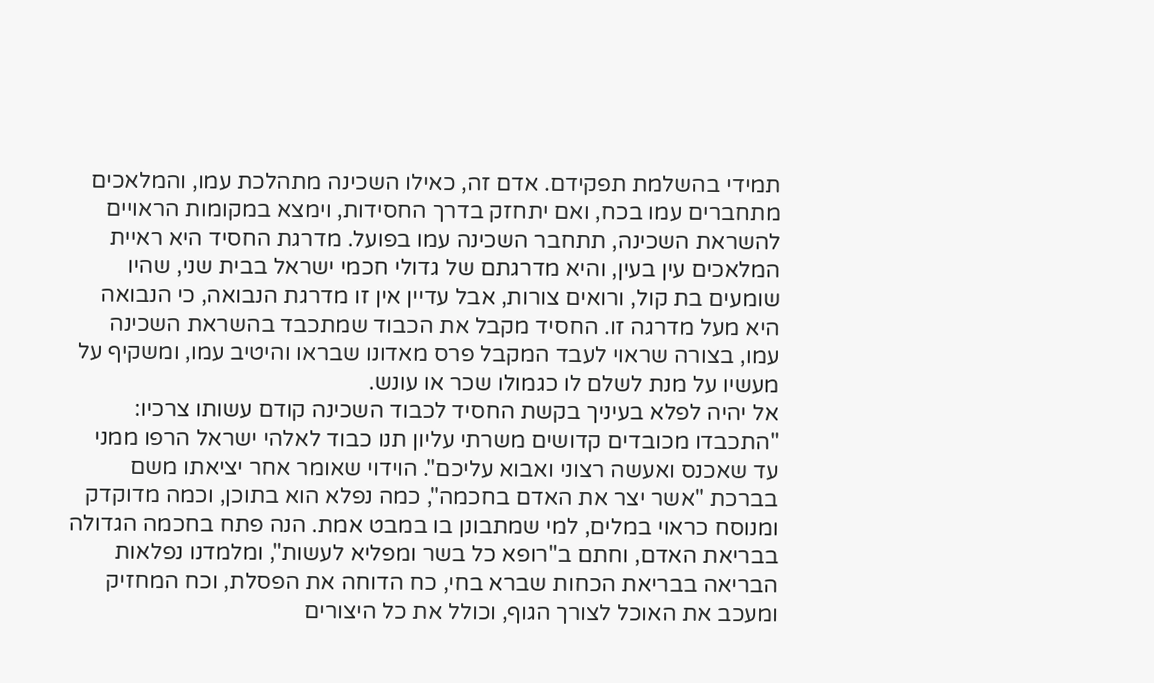תמידי בהשלמת תפקידם. אדם זה, כאילו השכינה מתהלכת עמו, והמלאכים מתחברים עמו בכח, ואם יתחזק בדרך החסידות, וימצא במקומות הראויים להשראת השכינה, תתחבר השכינה עמו בפועל. מדרגת החסיד היא ראיית המלאכים עין בעין, והיא מדרגתם של גדולי חכמי ישראל בבית שני, שהיו שומעים בת קול, ורואים צורות, אבל עדיין אין זו מדרגת הנבואה, כי הנבואה היא מעל מדרגה זו. החסיד מקבל את הכבוד שמתכבד בהשראת השכינה עמו, בצורה שראוי לעבד המקבל פרס מאדונו שבראו והיטיב עמו, ומשקיף על מעשיו על מנת לשלם לו כגמולו שכר או עונש.
אל יהיה לפלא בעיניך בקשת החסיד לכבוד השכינה קודם עשותו צרכיו: "התכבדו מכובדים קדושים משרתי עליון תנו כבוד לאלהי ישראל הרפו ממני עד שאכנס ואעשה רצוני ואבוא עליכם". הוידוי שאומר אחר יציאתו משם בברכת "אשר יצר את האדם בחכמה", כמה נפלא הוא בתוכן, וכמה מדוקדק ומנוסח כראוי במלים, למי שמתבונן בו במבט אמת. הנה פתח בחכמה הגדולה בבריאת האדם, וחתם ב"רופא כל בשר ומפליא לעשות", ומלמדנו נפלאות הבריאה בבריאת הכחות שברא בחי, כח הדוחה את הפסלת, וכח המחזיק ומעכב את האוכל לצורך הגוף, וכולל את כל היצורים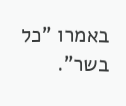באמרו "כל בשר".